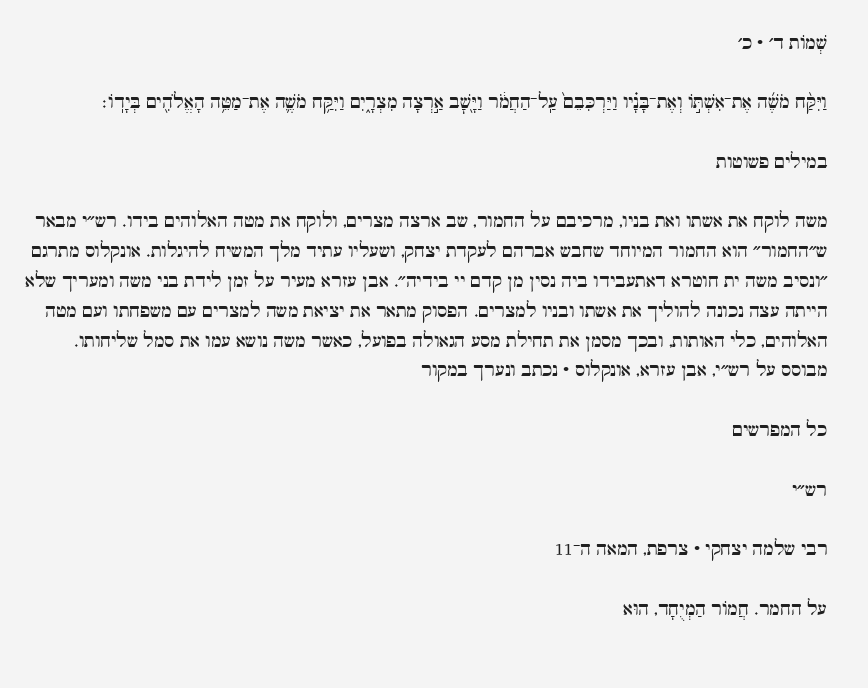שְׁמוֹת ד׳ · כ׳

וַיִּקַּ֨ח מֹשֶׁ֜ה אֶת־אִשְׁתּ֣וֹ וְאֶת־בָּנָ֗יו וַיַּרְכִּבֵם֙ עַֽל־הַחֲמֹ֔ר וַיָּ֖שׇׁב אַ֣רְצָה מִצְרָ֑יִם וַיִּקַּ֥ח מֹשֶׁ֛ה אֶת־מַטֵּ֥ה הָאֱלֹהִ֖ים בְּיָדֽוֹ׃

במילים פשוטות

משה לוקח את אשתו ואת בניו, מרכיבם על החמור, שב ארצה מצרים, ולוקח את מטה האלוהים בידו. רש״י מבאר ש״החמור״ הוא החמור המיוחד שחבש אברהם לעקדת יצחק, ושעליו עתיד מלך המשיח להיגלות. אונקלוס מתרגם ״ונסיב משה ית חוטרא דאתעבידו ביה נסין מן קדם יי בידיה״. אבן עזרא מעיר על זמן לידת בני משה ומעריך שלא הייתה עצה נכונה להוליך את אשתו ובניו למצרים. הפסוק מתאר את יציאת משה למצרים עם משפחתו ועם מטה האלוהים, כלי האותות, ובכך מסמן את תחילת מסע הגאולה בפועל, כאשר משה נושא עמו את סמל שליחותו.
מבוסס על רש״י, אבן עזרא, אונקלוס · נכתב ונערך במקור

כל המפרשים

רש״י

רבי שלמה יצחקי · צרפת, המאה ה־11

על החמר. חֲמוֹר הַמְיֻחָד, הוּא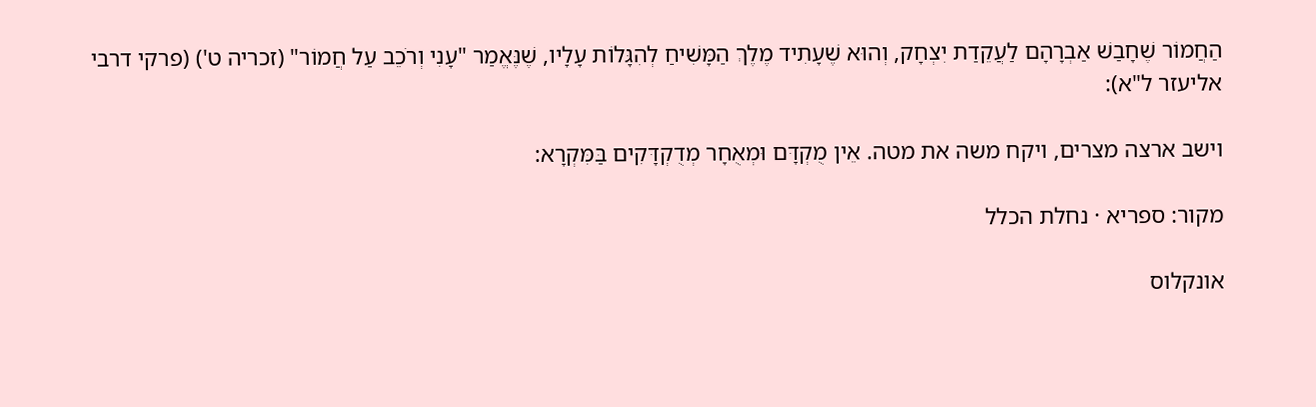הַחֲמוֹר שֶׁחָבַשׁ אַבְרָהָם לַעֲקֵדַת יִצְחָק, וְהוּא שֶׁעָתִיד מֶלֶךְ הַמָּשִׁיחַ לְהִגָּלוֹת עָלָיו, שֶׁנֶּאֱמַר "עָנִי וְרֹכֵב עַל חֲמוֹר" (זכריה ט') (פרקי דרבי אליעזר ל"א):

וישב ארצה מצרים, ויקח משה את מטה. אֵין מֻקְדָּם וּמְאֻחָר מְדֻקְדָּקִים בַּמִּקְרָא:

מקור: ספריא · נחלת הכלל

אונקלוס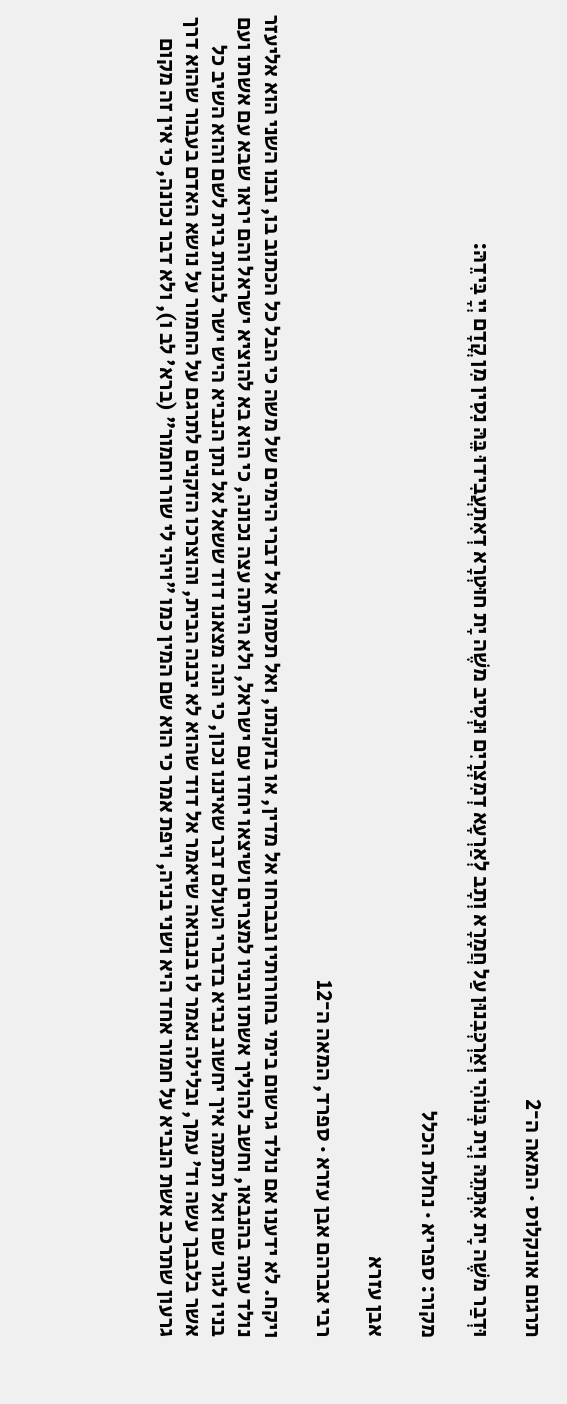תרגום אונקלוס · המאה ה־2

וּדְבַר משֶׁה יָת אִתְּתֵהּ וְיָת בְּנוֹהִי וְאַרְכְּבִנוּן עַל חֲמָרָא וְתָב לְאַרְעָא דְמִצְרָיִם וּנְסִיב משֶׁה יָת חוּטְרָא דְאִתְעֲבִידוּ בֵּהּ נִסִין מִן קֳדָם יְיָ בִּידֵהּ:

מקור: ספריא · נחלת הכלל

אבן עזרא

רבי אברהם אבן עזרא · ספרד, המאה ה־12

ויקח. לא ידענו אם נולד גרשום בימי בחורותיו ובברחו אל מדין, או בזקנתו, ואל תסמוך אל דברי הימים של משה כי הבל כל הכתוב בו, ובנו השני הוא אליעזר נולד עתה בהנבאו, וחשב להוליך אשתו ובניו למצרים ושיצאו יחדו עם ישראל, ולא היתה עצה נכונה, כי הוא בא להוציא ישראל והם יראו שבא עם אשתו ועם בניו לגור שם ואל תתמה איך יחשוב נביא בדברי העולם דבר שאיננו נכון, כי הנה מצאנו דוד ששאל אל נתן הנביא היש ישר לבנות בית לשם והוא השיב כל אשר בלבבך עשה וד' עמך, ובלילה נאמר לו בנבואה שיאמר אל דוד שהוא לא יבנה הבית, והוצרכו הזקנים לתרגם על החמור על נושא האדם בעבור שהוא דרך גרעון שתרכב אשת הנביא על חמור אחד היא ושני בניה, ויפת אמר כי הוא שם המין כמו "ויהי לי שור וחמור" (ברא' לב ו), ולא דבר נכונה, כי אין זה מקום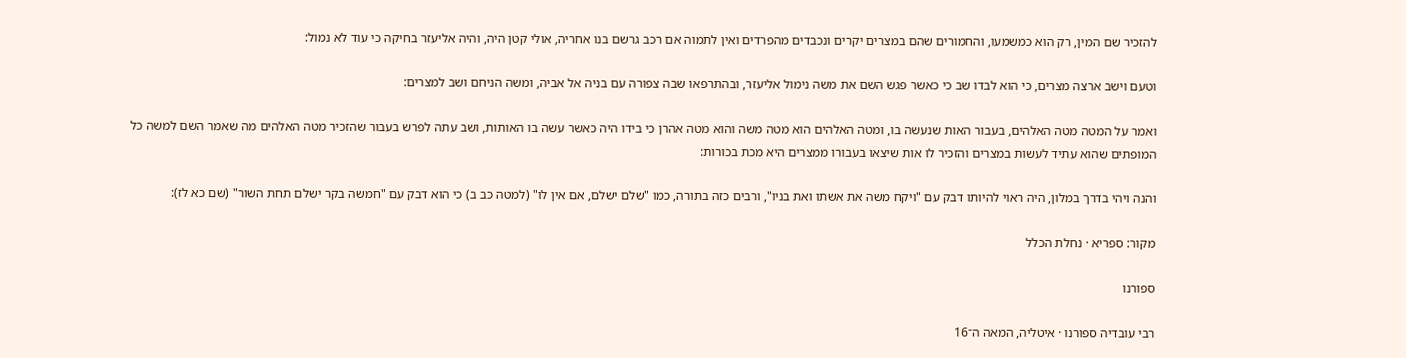להזכיר שם המין, רק הוא כמשמעו, והחמורים שהם במצרים יקרים ונכבדים מהפרדים ואין לתמוה אם רכב גרשם בנו אחריה, אולי קטן היה, והיה אליעזר בחיקה כי עוד לא נמול:

וטעם וישב ארצה מצרים, כי הוא לבדו שב כי כאשר פגש השם את משה נימול אליעזר, ובהתרפאו שבה צפורה עם בניה אל אביה, ומשה הניחם ושב למצרים:

ואמר על המטה מטה האלהים, בעבור האות שנעשה בו, ומטה האלהים הוא מטה משה והוא מטה אהרן כי בידו היה כאשר עשה בו האותות, ושב עתה לפרש בעבור שהזכיר מטה האלהים מה שאמר השם למשה כל המופתים שהוא עתיד לעשות במצרים והזכיר לו אות שיצאו בעבורו ממצרים היא מכת בכורות:

והנה ויהי בדרך במלון, היה ראוי להיותו דבק עם "ויקח משה את אשתו ואת בניו", ורבים כזה בתורה, כמו "שלם ישלם, אם אין לו" (למטה כב ב) כי הוא דבק עם "חמשה בקר ישלם תחת השור" (שם כא לז):

מקור: ספריא · נחלת הכלל

ספורנו

רבי עובדיה ספורנו · איטליה, המאה ה־16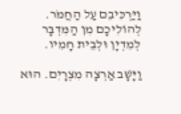וַיַּרְכִּיבֵם עַל הַחֲמֹר. לְהוֹלִיכָם מִן הַמִּדְבָּר לְמִדְיָן וּלְבֵית חָמִיו.

וַיָּשָׁב אַרְצָה מִצְרָיִם. הוּא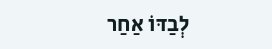לְבַדּוֹ אַחַר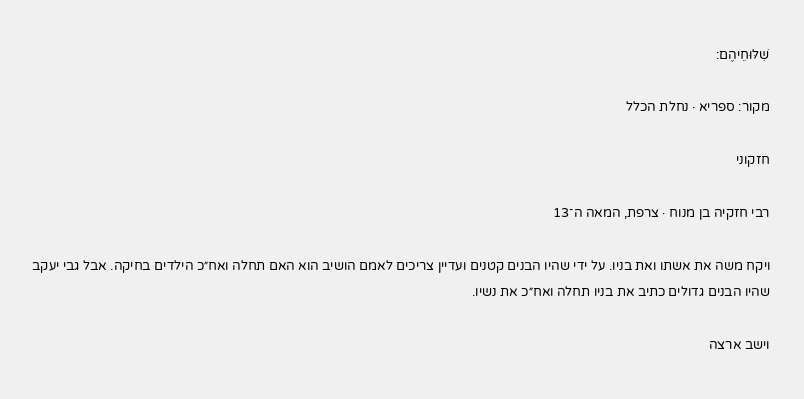שִׁלּוּחֵיהֶם:

מקור: ספריא · נחלת הכלל

חזקוני

רבי חזקיה בן מנוח · צרפת, המאה ה־13

ויקח משה את אשתו ואת בניו. על ידי שהיו הבנים קטנים ועדיין צריכים לאמם הושיב הוא האם תחלה ואח״כ הילדים בחיקה. אבל גבי יעקב שהיו הבנים גדולים כתיב את בניו תחלה ואח״כ את נשיו.

וישב ארצה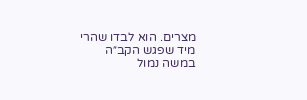מצרים. הוא לבדו שהרי מיד שפגש הקב״ה במשה נמול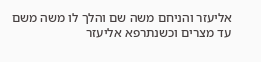אליעזר והניחם משה שם והלך לו משה משם עד מצרים וכשנתרפא אליעזר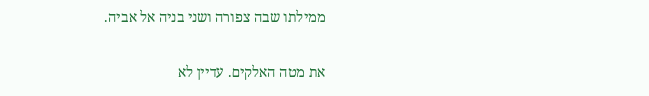ממילתו שבה צפורה ושני בניה אל אביה.

את מטה האלקים. עדיין לא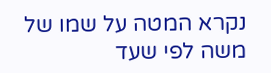נקרא המטה על שמו של משה לפי שעד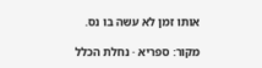אותו זמן לא עשה בו נס.

מקור: ספריא · נחלת הכלל